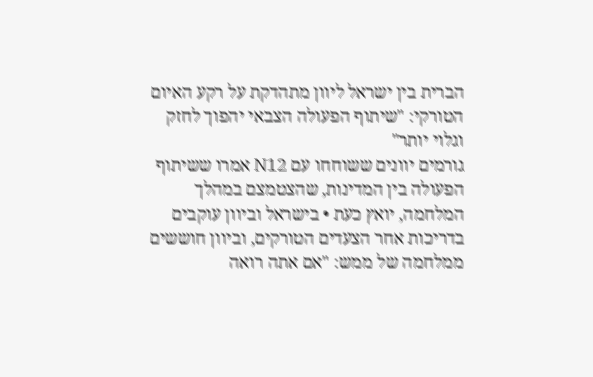הברית בין ישראל ליוון מתהדקת על רקע האיום הטורקי: "שיתוף הפעולה הצבאי יהפוך לחזק וגלוי יותר"
גורמים יוונים ששוחחו עם N12 אמרו ששיתוף הפעולה בין המדינות, שהצטמצם במהלך המלחמה, יואץ כעת • בישראל וביוון עוקבים בדריכות אחר הצעדים הטורקים, וביוון חוששים ממלחמה של ממש: "אם אתה רואה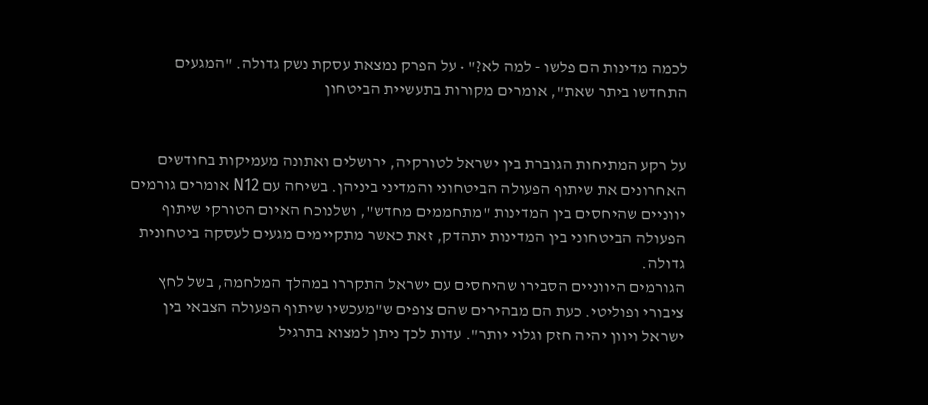לכמה מדינות הם פלשו - למה לא?" • על הפרק נמצאת עסקת נשק גדולה. "המגעים התחדשו ביתר שאת", אומרים מקורות בתעשיית הביטחון


על רקע המתיחות הגוברת בין ישראל לטורקיה, ירושלים ואתונה מעמיקות בחודשים האחרונים את שיתוף הפעולה הביטחוני והמדיני ביניהן. בשיחה עם N12 אומרים גורמים יווניים שהיחסים בין המדינות "מתחממים מחדש", ושלנוכח האיום הטורקי שיתוף הפעולה הביטחוני בין המדינות יתהדק, זאת כאשר מתקיימים מגעים לעסקה ביטחונית גדולה.
הגורמים היווניים הסבירו שהיחסים עם ישראל התקררו במהלך המלחמה, בשל לחץ ציבורי ופוליטי. כעת הם מבהירים שהם צופים ש"מעכשיו שיתוף הפעולה הצבאי בין ישראל ויוון יהיה חזק וגלוי יותר". עדות לכך ניתן למצוא בתרגיל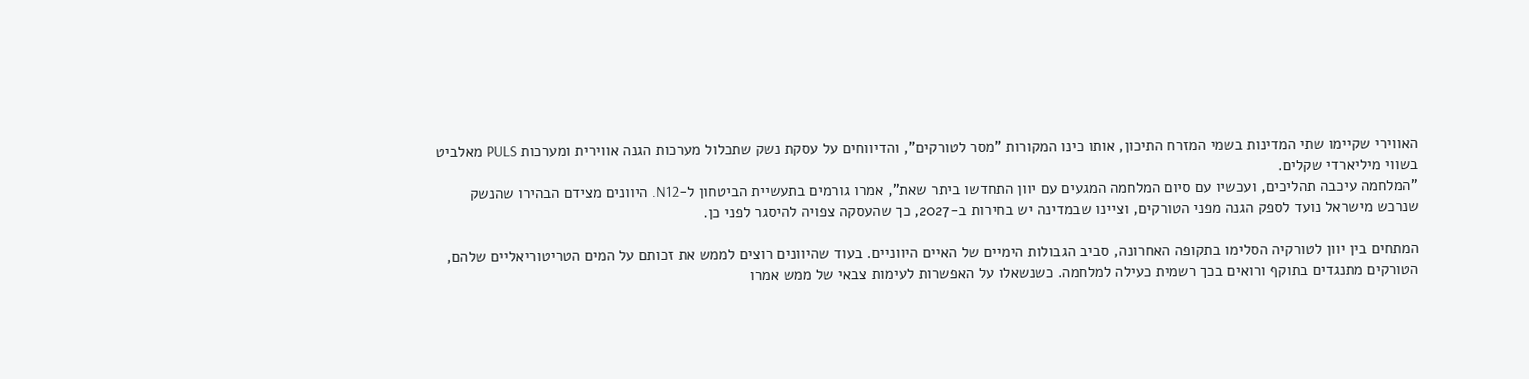האווירי שקיימו שתי המדינות בשמי המזרח התיכון, אותו כינו המקורות "מסר לטורקים", והדיווחים על עסקת נשק שתכלול מערכות הגנה אווירית ומערכות PULS מאלביט בשווי מיליארדי שקלים.
"המלחמה עיכבה תהליכים, ועכשיו עם סיום המלחמה המגעים עם יוון התחדשו ביתר שאת", אמרו גורמים בתעשיית הביטחון ל-N12. היוונים מצידם הבהירו שהנשק שנרכש מישראל נועד לספק הגנה מפני הטורקים, וציינו שבמדינה יש בחירות ב-2027, כך שהעסקה צפויה להיסגר לפני כן.

המתחים בין יוון לטורקיה הסלימו בתקופה האחרונה, סביב הגבולות הימיים של האיים היווניים. בעוד שהיוונים רוצים לממש את זכותם על המים הטריטוריאליים שלהם, הטורקים מתנגדים בתוקף ורואים בכך רשמית כעילה למלחמה. כשנשאלו על האפשרות לעימות צבאי של ממש אמרו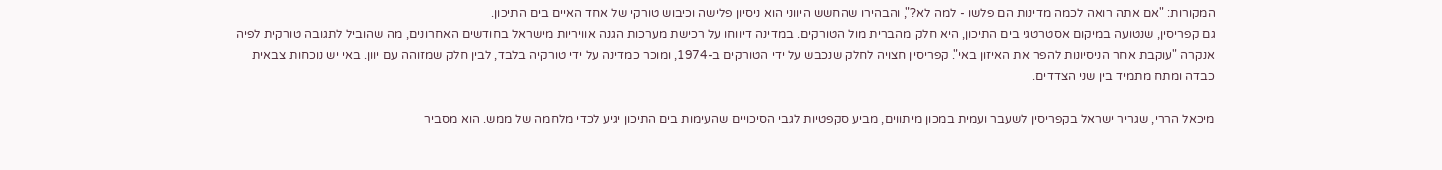המקורות: "אם אתה רואה לכמה מדינות הם פלשו - למה לא?", והבהירו שהחשש היווני הוא ניסיון פלישה וכיבוש טורקי של אחד האיים בים התיכון.
גם קפריסין, שנטועה במיקום אסטרטגי בים התיכון, היא חלק מהברית מול הטורקים. במדינה דיווחו על רכישת מערכות הגנה אוויריות מישראל בחודשים האחרונים, מה שהוביל לתגובה טורקית לפיה אנקרה "עוקבת אחר הניסיונות להפר את האיזון באי". קפריסין חצויה לחלק שנכבש על ידי הטורקים ב-1974, ומוכר כמדינה על ידי טורקיה בלבד, לבין חלק שמזוהה עם יוון. באי יש נוכחות צבאית כבדה ומתח מתמיד בין שני הצדדים.

מיכאל הררי, שגריר ישראל בקפריסין לשעבר ועמית במכון מיתווים, מביע סקפטיות לגבי הסיכויים שהעימות בים התיכון יגיע לכדי מלחמה של ממש. הוא מסביר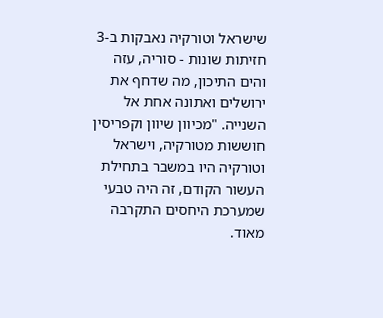שישראל וטורקיה נאבקות ב-3 חזיתות שונות - סוריה, עזה והים התיכון, מה שדחף את ירושלים ואתונה אחת אל השנייה. "מכיוון שיוון וקפריסין חוששות מטורקיה, וישראל וטורקיה היו במשבר בתחילת העשור הקודם, זה היה טבעי שמערכת היחסים התקרבה מאוד.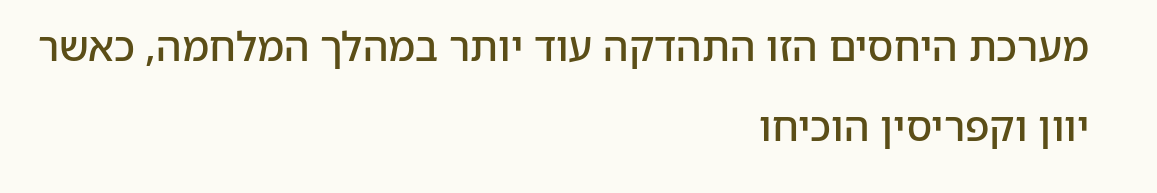מערכת היחסים הזו התהדקה עוד יותר במהלך המלחמה, כאשר יוון וקפריסין הוכיחו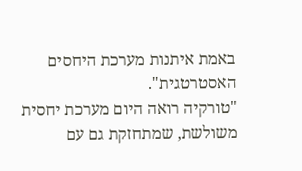באמת איתנות מערכת היחסים האסטרטגית".
"טורקיה רואה היום מערכת יחסית משולשת, שמתחזקת גם עם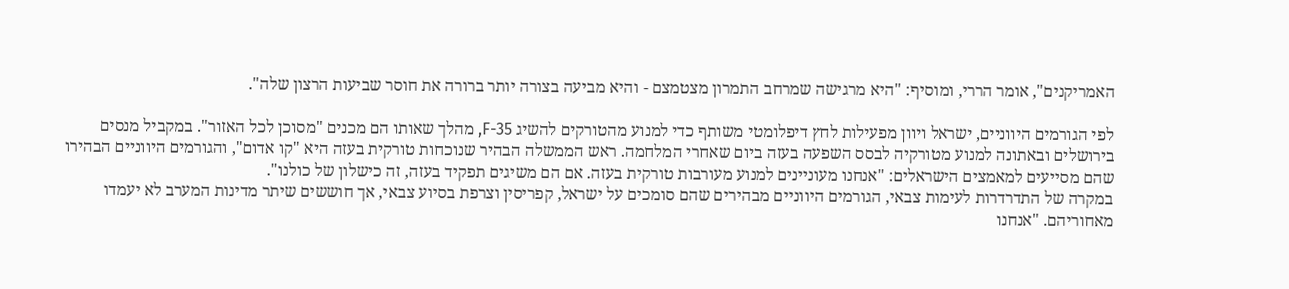האמריקנים", אומר הררי, ומוסיף: "היא מרגישה שמרחב התמרון מצטמצם - והיא מביעה בצורה יותר ברורה את חוסר שביעות הרצון שלה".

לפי הגורמים היווניים, ישראל ויוון מפעילות לחץ דיפלומטי משותף כדי למנוע מהטורקים להשיג F-35, מהלך שאותו הם מכנים "מסוכן לכל האזור". במקביל מנסים בירושלים ובאתונה למנוע מטורקיה לבסס השפעה בעזה ביום שאחרי המלחמה. ראש הממשלה הבהיר שנוכחות טורקית בעזה היא "קו אדום", והגורמים היווניים הבהירו שהם מסייעים למאמצים הישראלים: "אנחנו מעוניינים למנוע מעורבות טורקית בעזה. אם הם משיגים תפקיד בעזה, זה כישלון של כולנו".
במקרה של התדרדרות לעימות צבאי, הגורמים היווניים מבהירים שהם סומכים על ישראל, קפריסין וצרפת בסיוע צבאי, אך חוששים שיתר מדינות המערב לא יעמדו מאחוריהם. "אנחנו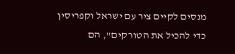מנסים לקיים ציר עם ישראל וקפריסין כדי להכיל את הטורקים", הם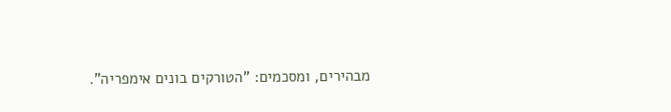מבהירים, ומסכמים: "הטורקים בונים אימפריה".